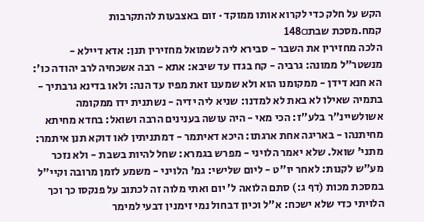הקש על חלק כדי לקרוא אותו ממוקד · זום באצבעות להתקרבות
קמח.מסכת שבת148a
הלכה מחזירין את השבר - סבירא ליה לשמואל מחזירין תנן: אדא דיילא - מנשטר"ל ממונה: גרביה - קח בגדו עד שיבא: אתא - רבה אשכחיה לרב יהודה כו': הא חנא דידן - ממקומנו הוא ולא שמענו זאת מפיו עד הנה: ולאו בדינא גרבתיך - בתמיה שאילו לא באת לא למדנו: שניא ליה ידיה - נשתנית ידו ממקומה אשולשיינ"ר בלע"ז: הכי מאי - היה עושה בענינים הרבה ושואל: בחדא מחיתא מחיתנהו - באריגה אחת ארגתו: היכא דאיתמר - דמתניתין לאו דוקא תנן איתמר: מתני' שואל. שלא יאמר הלויני - מפרש בגמרא: שחל להיות בשבת - ולא נזכר מע"ש לקנות: לאחר יו"ט - ליום שלישי: גמ' הלויני - משמע לזמן מרובה וקיי"ל במסכת מכות (דף ג:) סתם הלואה ל' יום ואתי מלוה זה לכתוב על פנקסו כך וכך הלויתי כדי שלא ישכח: א"ל וכיון דבחול נמי זימנין דבעי למימר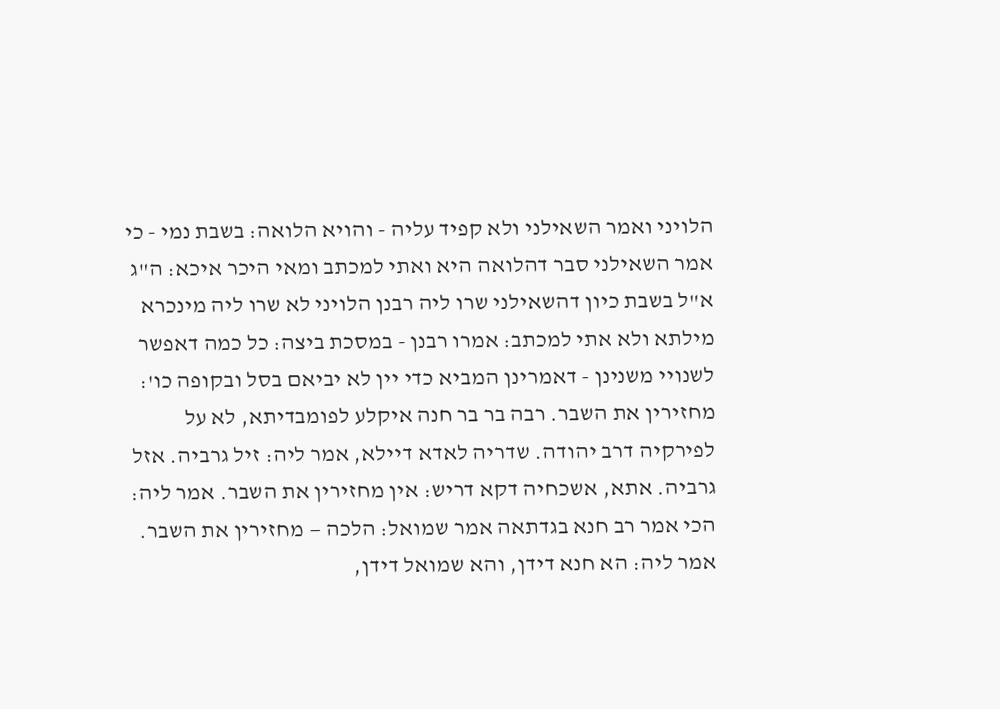הלויני ואמר השאילני ולא קפיד עליה - והויא הלואה: בשבת נמי - כי אמר השאילני סבר דהלואה היא ואתי למכתב ומאי היכר איכא: ה"ג א"ל בשבת כיון דהשאילני שרו ליה רבנן הלויני לא שרו ליה מינכרא מילתא ולא אתי למכתב: אמרו רבנן - במסכת ביצה: כל כמה דאפשר לשנויי משנינן - דאמרינן המביא כדי יין לא יביאם בסל ובקופה כו':
מחזירין את השבר. רבה בר בר חנה איקלע לפומבדיתא, לא על לפירקיה דרב יהודה. שדריה לאדא דיילא, אמר ליה: זיל גרביה. אזל גרביה. אתא, אשכחיה דקא דריש: אין מחזירין את השבר. אמר ליה: הכי אמר רב חנא בגדתאה אמר שמואל: הלכה — מחזירין את השבר. אמר ליה: הא חנא דידן, והא שמואל דידן,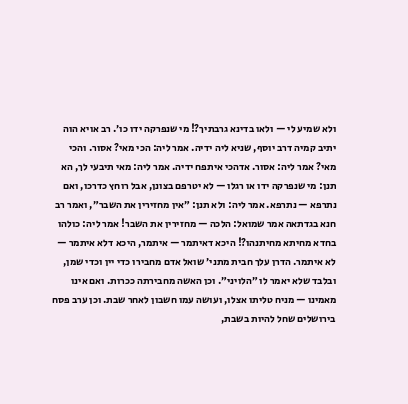ולא שמיע לי — ולאו בדינא גרבתיך?! מי שנפרקה ידו כו׳. רב אויא הוה יתיב קמיה דרב יוסף, שניא ליה ידיה. אמר ליה: הכי מאי? אסור. והכי מאי? אמר ליה: אסור. אדהכי איתפח ידיה. אמר ליה: מאי תיבעי לך, הא תנן: מי שנפרקה ידו או רגלו — לא יטרפם בצונן, אבל רוחץ כדרכו, ואם נתרפא — נתרפא. אמר ליה: ולא תנן: ״אין מחזירין את השבר״, ואמר רב חנא בגדתאה אמר שמואל: הלכה — מחזירין את השבר! אמר ליה: כולהו בחדא מחיתא מחיתנהו?! היכא דאיתמר — איתמר, היכא דלא איתמר — לא איתמר. הדרן עלך חבית מתני׳ שואל אדם מחבירו כדי יין וכדי שמן, ובלבד שלא יאמר לו ״הלויני״. וכן האשה מחבירתה ככרות. ואם אינו מאמינו — מניח טליתו אצלו, ועושה עמו חשבון לאחר שבת. וכן ערב פסח בירושלים שחל להיות בשבת,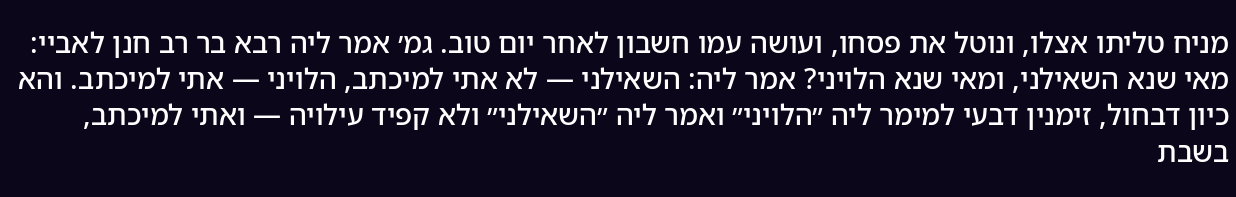מניח טליתו אצלו, ונוטל את פסחו, ועושה עמו חשבון לאחר יום טוב. גמ׳ אמר ליה רבא בר רב חנן לאביי: מאי שנא השאילני, ומאי שנא הלויני? אמר ליה: השאילני — לא אתי למיכתב, הלויני — אתי למיכתב. והא כיון דבחול, זימנין דבעי למימר ליה ״הלויני״ ואמר ליה ״השאילני״ ולא קפיד עילויה — ואתי למיכתב, בשבת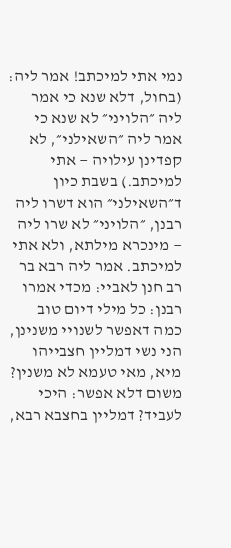נמי אתי למיכתב! אמר ליה: (בחול, דלא שנא כי אמר ליה ״הלויני״ לא שנא כי אמר ליה ״השאילני״, לא קפדינן עילויה — אתי למיכתב.) בשבת כיון ד״השאילני״ הוא דשרו ליה רבנן, ״הלויני״ לא שרו ליה — מינכרא מילתא, ולא אתי למיכתב. אמר ליה רבא בר רב חנן לאביי: מכדי אמרו רבנן: כל מילי דיום טוב כמה דאפשר לשנויי משנינן, הני נשי דמליין חצבייהו מיא, מאי טעמא לא משנין? משום דלא אפשר: היכי לעביד? דמליין בחצבא רבא,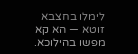לימלו בחצבא זוטא — הא קא מפשו בהילוכא.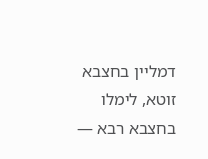דמליין בחצבא זוטא, לימלו בחצבא רבא —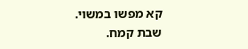קא מפשו במשוי.
שבת קמח.